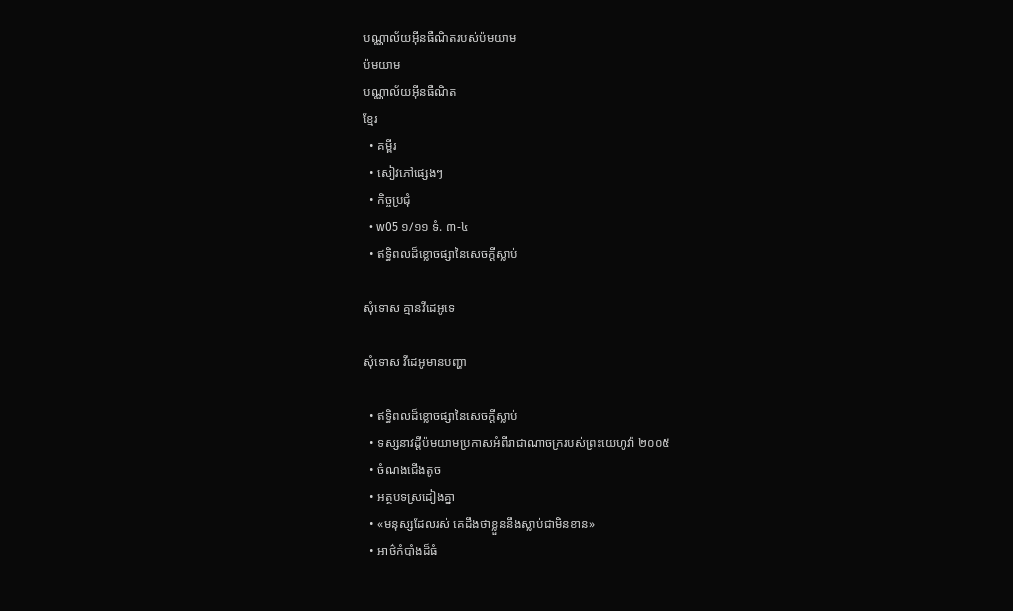បណ្ណាល័យអ៊ីនធឺណិតរបស់ប៉មយាម
ប៉មយាម
បណ្ណាល័យអ៊ីនធឺណិត
ខ្មែរ
  • គម្ពីរ
  • សៀវភៅផ្សេងៗ
  • កិច្ចប្រជុំ
  • w05 ១/១១ ទំ. ៣-៤
  • ឥទ្ធិពលដ៏ខ្លោចផ្សានៃសេចក្ដីស្លាប់

សុំទោស គ្មានវីដេអូទេ

សុំទោស វីដេអូមានបញ្ហា

  • ឥទ្ធិពលដ៏ខ្លោចផ្សានៃសេចក្ដីស្លាប់
  • ទស្សនាវដ្ដីប៉មយាមប្រកាសអំពីរាជាណាចក្ររបស់ព្រះយេហូវ៉ា ២០០៥
  • ចំណងជើងតូច
  • អត្ថបទស្រដៀងគ្នា
  • «មនុស្សដែលរស់ គេដឹងថាខ្លួននឹងស្លាប់ជាមិនខាន»
  • អាថ៌កំបាំងដ៏ធំ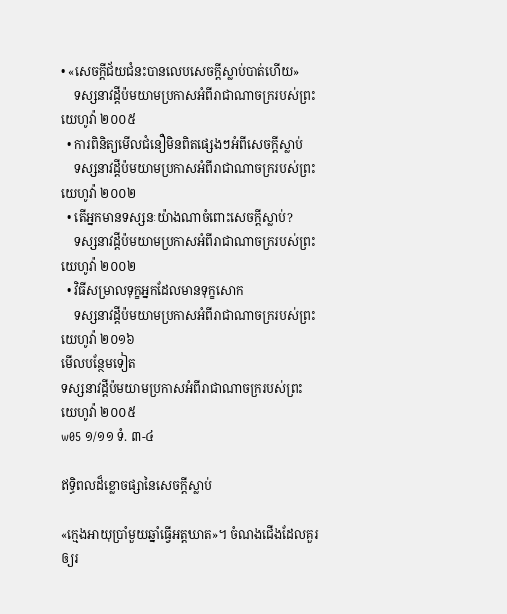• «សេចក្ដីជ័យជំនះបានលេបសេចក្ដីស្លាប់បាត់ហើយ»
    ទស្សនាវដ្ដីប៉មយាមប្រកាសអំពីរាជាណាចក្ររបស់ព្រះយេហូវ៉ា ២០០៥
  • ការពិនិត្យមើលជំនឿមិនពិតផ្សេងៗអំពីសេចក្ដីស្លាប់
    ទស្សនាវដ្ដីប៉មយាមប្រកាសអំពីរាជាណាចក្ររបស់ព្រះយេហូវ៉ា ២០០២
  • តើអ្នកមានទស្សនៈយ៉ាងណាចំពោះសេចក្ដីស្លាប់?
    ទស្សនាវដ្ដីប៉មយាមប្រកាសអំពីរាជាណាចក្ររបស់ព្រះយេហូវ៉ា ២០០២
  • វិធីសម្រាលទុក្ខអ្នកដែលមានទុក្ខសោក
    ទស្សនាវដ្ដីប៉មយាមប្រកាសអំពីរាជាណាចក្ររបស់ព្រះយេហូវ៉ា ២០១៦
មើលបន្ថែមទៀត
ទស្សនាវដ្ដីប៉មយាមប្រកាសអំពីរាជាណាចក្ររបស់ព្រះយេហូវ៉ា ២០០៥
w05 ១/១១ ទំ. ៣-៤

ឥទ្ធិពលដ៏ខ្លោចផ្សានៃសេចក្ដីស្លាប់

«ក្មេងអាយុប្រាំមួយឆ្នាំធ្វើអត្តឃាត»។ ចំណងជើងដែលគួរឲ្យរ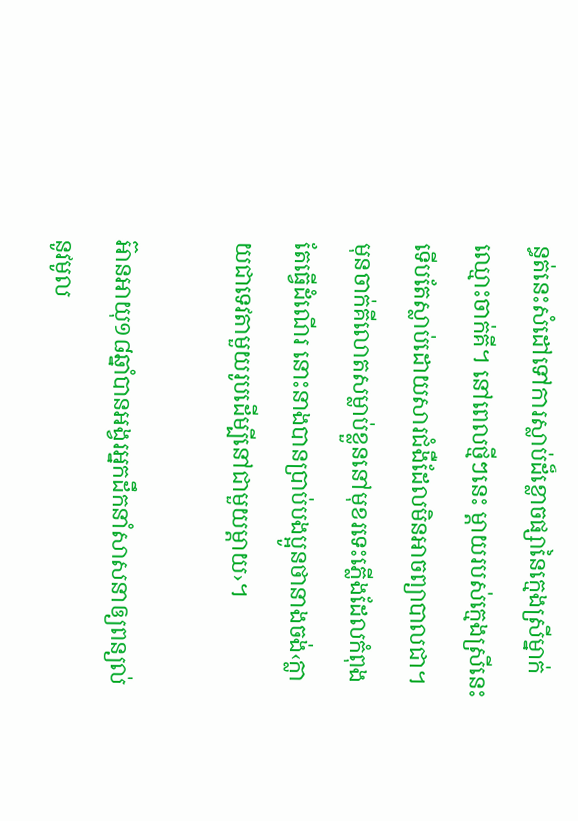ន្ធត់នេះសំដៅទៅការស្លាប់ដ៏ខ្លោចផ្សានៃក្មេងស្រីម្នាក់ឈ្មោះចាក់គី។ នៅពេលថ្មីៗនេះ ម្ដាយរបស់ក្មេងស្រីនេះទើបតែស្លាប់ដោយសារជំងឺដែលមិនអាចព្យាបាលជា។ មុនចាក់គីលោតសម្លាប់ខ្លួននៅមុខរទេះភ្លើងដែលកំពុងតែធ្វើដំណើរ នោះនាងបានប្រាប់បងប្អូនថានាងចង់‹ក្លាយជាទេវតាមួយរូបដើម្បីនៅជាមួយម្ដាយ›។

អ៊ានអាយុ១៨ឆ្នាំបានអង្វរអ្នកដឹកនាំសាសនាឲ្យពន្យល់នូវមូល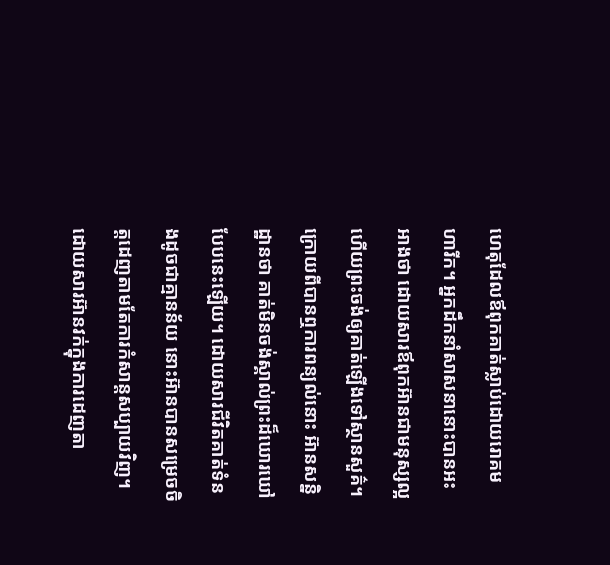ហេតុដែលឪពុកគាត់ស្លាប់ដោយរោគមហារីក។ អ្នកដឹកនាំសាសនានោះបានអះអាងថា ដោយសារឪពុកអ៊ានជាមនុស្សល្អ ហើយព្រះចង់ឲ្យគាត់ឡើងទៅស្ថានសួគ៌។ ក្រោយពីបានឮការពន្យល់នោះ អ៊ានសន្និដ្ឋានថា គាត់មិនចង់ស្គាល់ព្រះដ៏ឃោរឃៅបែបនេះឡើយ។ ដោយសារជីវិតគាត់ទំនងដូចជាគ្មានន័យ នោះអ៊ានបានសម្រេចចិត្តដេញតាមតែការកំសាន្តសប្បាយវិញ។ ដោយសារអ៊ានវក់ក្នុងការដេញតា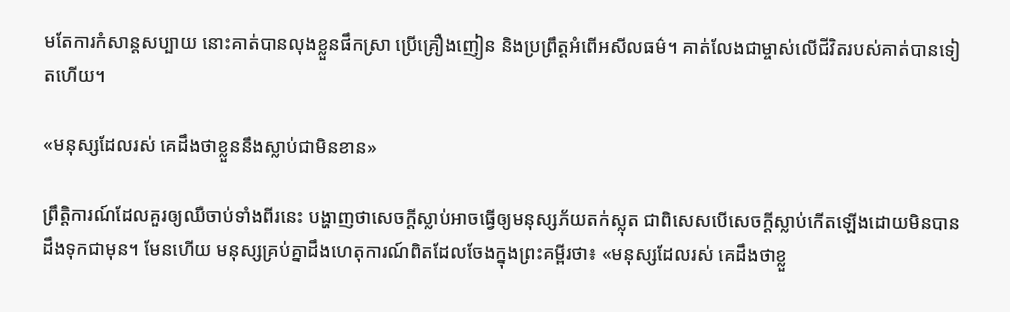មតែការកំសាន្តសប្បាយ នោះគាត់បានលុងខ្លួនផឹកស្រា ប្រើគ្រឿងញៀន និងប្រព្រឹត្តអំពើអសីលធម៌។ គាត់លែងជាម្ចាស់លើជីវិតរបស់គាត់បានទៀតហើយ។

«មនុស្សដែលរស់ គេដឹងថាខ្លួននឹងស្លាប់ជាមិនខាន»

ព្រឹត្ដិការណ៍ដែលគួរឲ្យឈឺចាប់ទាំងពីរនេះ បង្ហាញថាសេចក្ដីស្លាប់អាចធ្វើឲ្យមនុស្សភ័យតក់ស្លុត ជាពិសេសបើសេចក្ដីស្លាប់កើតឡើងដោយមិនបានដឹងទុកជាមុន។ មែនហើយ មនុស្សគ្រប់គ្នាដឹងហេតុការណ៍ពិតដែលចែងក្នុងព្រះគម្ពីរថា៖ «មនុស្សដែលរស់ គេដឹងថាខ្លួ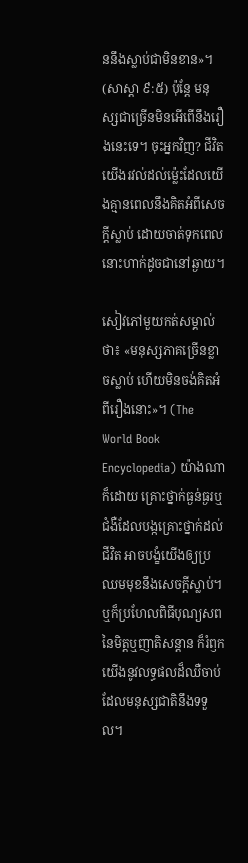ននឹងស្លាប់ជាមិនខាន»។ (សាស្ដា ៩:៥) ប៉ុន្តែ មនុស្សជាច្រើនមិនអើពើនឹងរឿងនេះទេ។ ចុះអ្នកវិញ? ជីវិតយើងរវល់ដល់ម្ល៉េះដែលយើងគ្មានពេលនឹងគិតអំពីសេចក្ដីស្លាប់ ដោយចាត់ទុកពេលនោះហាក់ដូចជានៅឆ្ងាយ។

សៀវភៅមួយកត់សម្គាល់ថា៖ «មនុស្សភាគច្រើនខ្លាចស្លាប់ ហើយមិនចង់គិតអំពីរឿងនោះ»។ (The World Book Encyclopedia) យ៉ាងណាក៏ដោយ គ្រោះថ្នាក់ធ្ងន់ធ្ងរឬជំងឺដែលបង្កគ្រោះថ្នាក់ដល់ជីវិត អាចបង្ខំយើងឲ្យប្រឈមមុខនឹងសេចក្ដីស្លាប់។ ឬក៏ប្រហែលពិធីបុណ្យសពនៃមិត្តឬញាតិសន្ដាន ក៏រំឭកយើងនូវលទ្ធផលដ៏ឈឺចាប់ដែលមនុស្សជាតិនឹងទទួល។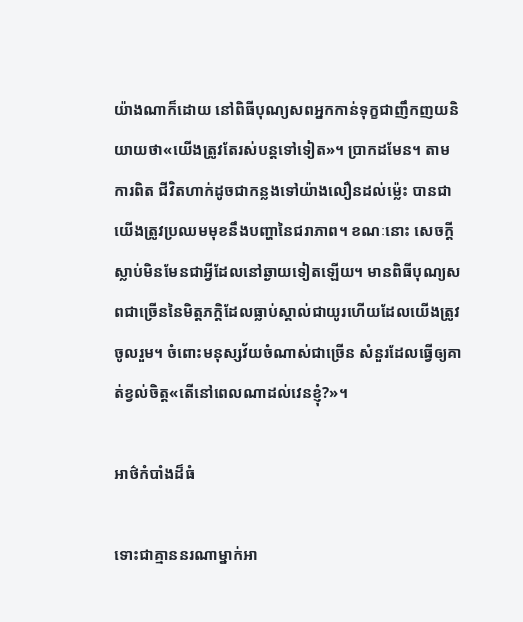យ៉ាងណាក៏ដោយ នៅពិធីបុណ្យសពអ្នកកាន់ទុក្ខជាញឹកញយនិយាយថា«យើងត្រូវតែរស់បន្តទៅទៀត»។ ប្រាកដមែន។ តាមការពិត ជីវិតហាក់ដូចជាកន្លងទៅយ៉ាងលឿនដល់ម្ល៉េះ បានជាយើងត្រូវប្រឈមមុខនឹងបញ្ហានៃជរាភាព។ ខណៈនោះ សេចក្ដីស្លាប់មិនមែនជាអ្វីដែលនៅឆ្ងាយទៀតឡើយ។ មានពិធីបុណ្យសពជាច្រើននៃមិត្តភក្ដិដែលធ្លាប់ស្គាល់ជាយូរហើយដែលយើងត្រូវចូលរួម។ ចំពោះមនុស្សវ័យចំណាស់ជាច្រើន សំនួរដែលធ្វើឲ្យគាត់ខ្វល់ចិត្ត«តើនៅពេលណាដល់វេនខ្ញុំ?»។

អាថ៌កំបាំងដ៏ធំ

ទោះជាគ្មាននរណាម្នាក់អា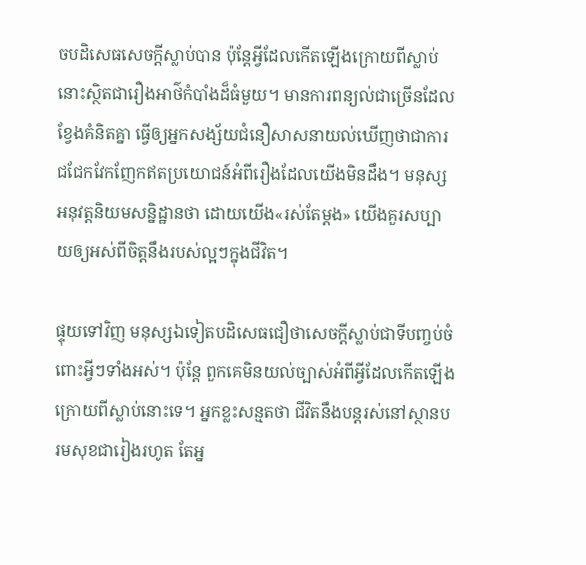ចបដិសេធសេចក្ដីស្លាប់បាន ប៉ុន្តែអ្វីដែលកើតឡើងក្រោយពីស្លាប់នោះស្ថិតជារឿងអាថ៌កំបាំងដ៏ធំមួយ។ មានការពន្យល់ជាច្រើនដែលខ្វែងគំនិតគ្នា ធ្វើឲ្យអ្នកសង្ស័យជំនឿសាសនាយល់ឃើញថាជាការជជែកវែកញែកឥតប្រយោជន៍អំពីរឿងដែលយើងមិនដឹង។ មនុស្សអនុវត្តនិយមសន្និដ្ឋានថា ដោយយើង«រស់តែម្ដង» យើងគួរសប្បាយឲ្យអស់ពីចិត្តនឹងរបស់ល្អៗក្នុងជីវិត។

ផ្ទុយទៅវិញ មនុស្សឯទៀតបដិសេធជឿថាសេចក្ដីស្លាប់ជាទីបញ្ចប់ចំពោះអ្វីៗទាំងអស់។ ប៉ុន្តែ ពួកគេមិនយល់ច្បាស់អំពីអ្វីដែលកើតឡើងក្រោយពីស្លាប់នោះទេ។ អ្នកខ្លះសន្មតថា ជីវិតនឹងបន្តរស់នៅស្ថានបរមសុខជារៀងរហូត តែអ្ន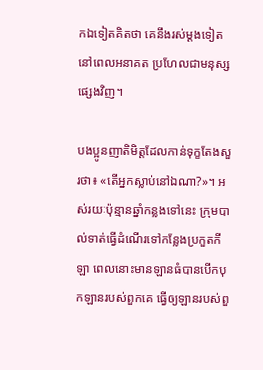កឯទៀតគិតថា គេនឹងរស់ម្ដងទៀតនៅពេលអនាគត ប្រហែលជាមនុស្សផ្សេងវិញ។

បងប្អូនញាតិមិត្តដែលកាន់ទុក្ខតែងសួរថា៖ «តើអ្នកស្លាប់នៅឯណា?»។ អស់រយៈប៉ុន្មានឆ្នាំកន្លងទៅនេះ ក្រុមបាល់ទាត់ធ្វើដំណើរទៅកន្លែងប្រកួតកីឡា ពេលនោះមានឡានធំបានបើកបុកឡានរបស់ពួកគេ ធ្វើឲ្យឡានរបស់ពួ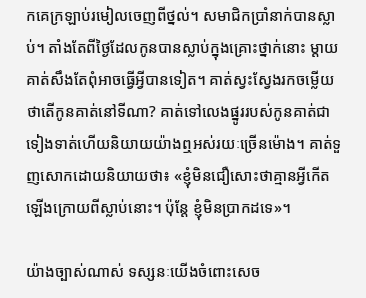កគេក្រឡាប់រមៀលចេញពីថ្នល់។ សមាជិកប្រាំនាក់បានស្លាប់។ តាំងតែពីថ្ងៃដែលកូនបានស្លាប់ក្នុងគ្រោះថ្នាក់នោះ ម្ដាយគាត់សឹងតែពុំអាចធ្វើអ្វីបានទៀត។ គាត់ស្វះស្វែងរកចម្លើយថាតើកូនគាត់នៅទីណា? គាត់ទៅលេងផ្នូររបស់កូនគាត់ជាទៀងទាត់ហើយនិយាយយ៉ាងឮអស់រយៈច្រើនម៉ោង។ គាត់ទួញសោកដោយនិយាយថា៖ «ខ្ញុំមិនជឿសោះថាគ្មានអ្វីកើតឡើងក្រោយពីស្លាប់នោះ។ ប៉ុន្តែ ខ្ញុំមិនប្រាកដទេ»។

យ៉ាងច្បាស់ណាស់ ទស្សនៈយើងចំពោះសេច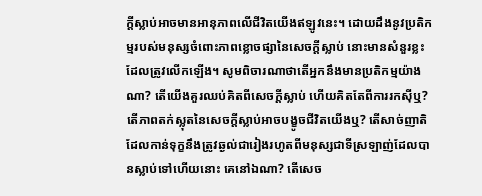ក្ដីស្លាប់អាចមានអានុភាពលើជីវិតយើងឥឡូវនេះ។ ដោយដឹងនូវប្រតិកម្មរបស់មនុស្សចំពោះភាពខ្លោចផ្សានៃសេចក្ដីស្លាប់ នោះមានសំនួរខ្លះដែលត្រូវលើកឡើង។ សូមពិចារណាថាតើអ្នកនឹងមានប្រតិកម្មយ៉ាងណា? តើយើងគួរឈប់គិតពីសេចក្ដីស្លាប់ ហើយគិតតែពីការរកស៊ីឬ? តើភាពតក់ស្លុតនៃសេចក្ដីស្លាប់អាចបង្ខូចជីវិតយើងឬ? តើសាច់ញាតិដែលកាន់ទុក្ខនឹងត្រូវឆ្ងល់ជារៀងរហូតពីមនុស្សជាទីស្រឡាញ់ដែលបានស្លាប់ទៅហើយនោះ គេនៅឯណា? តើសេច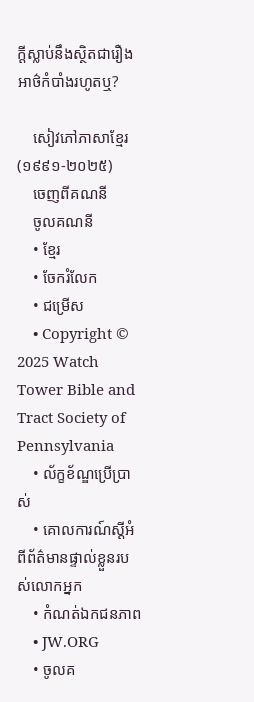ក្ដីស្លាប់នឹងស្ថិតជារឿងអាថ៌កំបាំងរហូតឬ?

    សៀវភៅភាសាខ្មែរ (១៩៩១-២០២៥)
    ចេញពីគណនី
    ចូលគណនី
    • ខ្មែរ
    • ចែករំលែក
    • ជម្រើស
    • Copyright © 2025 Watch Tower Bible and Tract Society of Pennsylvania
    • ល័ក្ខខ័ណ្ឌប្រើប្រាស់
    • គោលការណ៍ស្ដីអំពីព័ត៌មានផ្ទាល់ខ្លួនរបស់លោកអ្នក
    • កំណត់ឯកជនភាព
    • JW.ORG
    • ចូលគ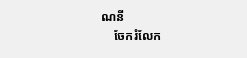ណនី
    ចែករំលែក